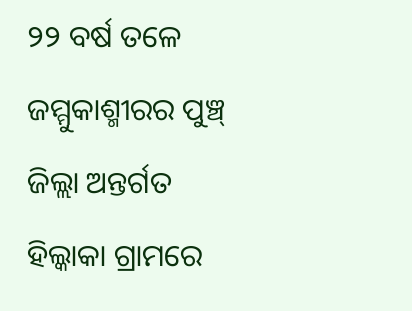୨୨ ବର୍ଷ ତଳେ ଜମ୍ମୁକାଶ୍ମୀରର ପୁଞ୍ଚ୍ ଜିଲ୍ଲା ଅନ୍ତର୍ଗତ ହିଲ୍କାକା ଗ୍ରାମରେ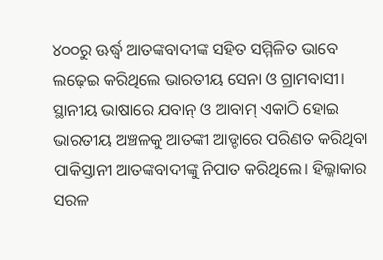୪୦୦ରୁ ଊର୍ଦ୍ଧ୍ବ ଆତଙ୍କବାଦୀଙ୍କ ସହିତ ସମ୍ମିଳିତ ଭାବେ ଲଢ଼େଇ କରିଥିଲେ ଭାରତୀୟ ସେନା ଓ ଗ୍ରାମବାସୀ। ସ୍ଥାନୀୟ ଭାଷାରେ ଯବାନ୍ ଓ ଆବାମ୍ ଏକାଠି ହୋଇ ଭାରତୀୟ ଅଞ୍ଚଳକୁ ଆତଙ୍କୀ ଆଡ୍ଡାରେ ପରିଣତ କରିଥିବା ପାକିସ୍ତାନୀ ଆତଙ୍କବାଦୀଙ୍କୁ ନିପାତ କରିଥିଲେ। ହିଲ୍କାକାର ସରଳ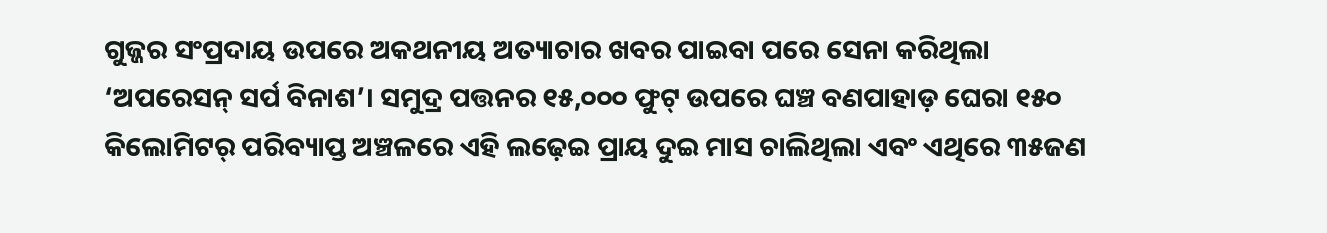ଗୁଜ୍ଜର ସଂପ୍ରଦାୟ ଉପରେ ଅକଥନୀୟ ଅତ୍ୟାଚାର ଖବର ପାଇବା ପରେ ସେନା କରିଥିଲା ‘ଅପରେସନ୍ ସର୍ପ ବିନାଶ’। ସମୁଦ୍ର ପତ୍ତନର ୧୫,୦୦୦ ଫୁଟ୍ ଉପରେ ଘଞ୍ଚ ବଣପାହାଡ଼ ଘେରା ୧୫୦ କିଲୋମିଟର୍ ପରିବ୍ୟାପ୍ତ ଅଞ୍ଚଳରେ ଏହି ଲଢ଼େଇ ପ୍ରାୟ ଦୁଇ ମାସ ଚାଲିଥିଲା ଏବଂ ଏଥିରେ ୩୫ଜଣ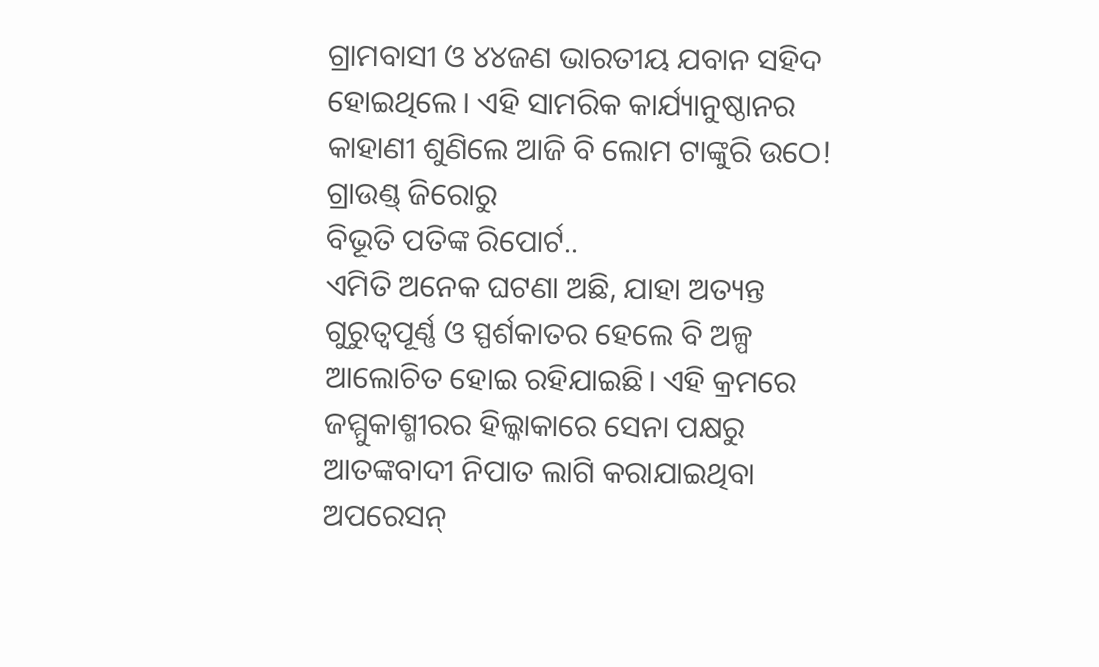ଗ୍ରାମବାସୀ ଓ ୪୪ଜଣ ଭାରତୀୟ ଯବାନ ସହିଦ ହୋଇଥିଲେ। ଏହି ସାମରିକ କାର୍ଯ୍ୟାନୁଷ୍ଠାନର କାହାଣୀ ଶୁଣିଲେ ଆଜି ବି ଲୋମ ଟାଙ୍କୁରି ଉଠେ! ଗ୍ରାଉଣ୍ଡ୍ ଜିରୋରୁ
ବିଭୂତି ପତିଙ୍କ ରିପୋର୍ଟ..
ଏମିତି ଅନେକ ଘଟଣା ଅଛି, ଯାହା ଅତ୍ୟନ୍ତ ଗୁରୁତ୍ବପୂର୍ଣ୍ଣ ଓ ସ୍ପର୍ଶକାତର ହେଲେ ବି ଅଳ୍ପ ଆଲୋଚିତ ହୋଇ ରହିଯାଇଛି। ଏହି କ୍ରମରେ ଜମ୍ମୁକାଶ୍ମୀରର ହିଲ୍କାକାରେ ସେନା ପକ୍ଷରୁ ଆତଙ୍କବାଦୀ ନିପାତ ଲାଗି କରାଯାଇଥିବା ଅପରେସନ୍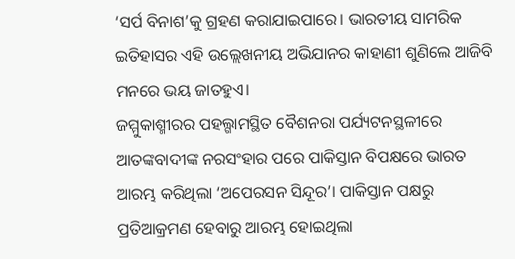‘ସର୍ପ ବିନାଶ’କୁ ଗ୍ରହଣ କରାଯାଇପାରେ। ଭାରତୀୟ ସାମରିକ ଇତିହାସର ଏହି ଉଲ୍ଲେଖନୀୟ ଅଭିଯାନର କାହାଣୀ ଶୁଣିଲେ ଆଜିବି ମନରେ ଭୟ ଜାତହୁଏ।
ଜମ୍ମୁକାଶ୍ମୀରର ପହଲ୍ଗାମସ୍ଥିତ ବୈଶନରା ପର୍ଯ୍ୟଟନସ୍ଥଳୀରେ ଆତଙ୍କବାଦୀଙ୍କ ନରସଂହାର ପରେ ପାକିସ୍ତାନ ବିପକ୍ଷରେ ଭାରତ ଆରମ୍ଭ କରିଥିଲା ‘ଅପେରସନ ସିନ୍ଦୂର’। ପାକିସ୍ତାନ ପକ୍ଷରୁ ପ୍ରତିଆକ୍ରମଣ ହେବାରୁ ଆରମ୍ଭ ହୋଇଥିଲା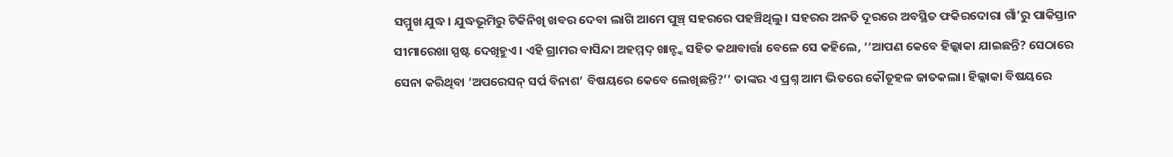ସମ୍ମୁଖ ଯୁଦ୍ଧ। ଯୁଦ୍ଧଭୂମିରୁ ଟିକିନିଖି ଖବର ଦେବା ଲାଗି ଆମେ ପୁଞ୍ଚ୍ ସହରରେ ପହଞ୍ଚିଥିଲୁ। ସହରର ଅନତି ଦୂରରେ ଅବସ୍ଥିତ ଫକିରଦୋରା ଗାଁ’ରୁ ପାକିସ୍ତାନ ସୀମାରେଖା ସ୍ପଷ୍ଟ ଦେଖିହୁଏ। ଏହି ଗ୍ରାମର ବାସିନ୍ଦା ଅହମ୍ମଦ୍ ଖାନ୍ଙ୍କ ସହିତ କଥାବାର୍ତ୍ତା ବେଳେ ସେ କହିଲେ, ‘‘ଆପଣ କେବେ ହିଲ୍କାକା ଯାଇଛନ୍ତି? ସେଠାରେ ସେନା କରିଥିବା ‘ଅପରେସନ୍ ସର୍ପ ବିନାଶ’ ବିଷୟରେ କେବେ ଲେଖିଛନ୍ତି?’’ ତାଙ୍କର ଏ ପ୍ରଶ୍ନ ଆମ ଭିତରେ କୌତୂହଳ ଜାତକଲା। ହିଲ୍କାକା ବିଷୟରେ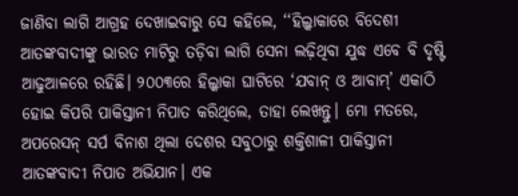ଜାଣିବା ଲାଗି ଆଗ୍ରହ ଦେଖାଇବାରୁ ସେ କହିଲେ, ‘‘ହିଲ୍କାକାରେ ବିଦେଶୀ ଆତଙ୍କବାଦୀଙ୍କୁ ଭାରତ ମାଟିରୁ ତଡ଼ିବା ଲାଗି ସେନା ଲଢ଼ିଥିବା ଯୁଦ୍ଧ ଏବେ ବି ଦୃଷ୍ଟି ଆଢୁଆଳରେ ରହିଛି। ୨୦୦୩ରେ ହିଲ୍କାକା ଘାଟିରେ ‘ଯବାନ୍ ଓ ଆବାମ୍’ ଏକାଠି ହୋଇ କିପରି ପାକିସ୍ତାନୀ ନିପାତ କରିଥିଲେ, ତାହା ଲେଖନ୍ତୁ। ମୋ ମତରେ, ଅପରେସନ୍ ସର୍ପ ବିନାଶ ଥିଲା ଦେଶର ସବୁଠାରୁ ଶକ୍ତିଶାଳୀ ପାକିସ୍ତାନୀ ଆତଙ୍କବାଦୀ ନିପାତ ଅଭିଯାନ। ଏକ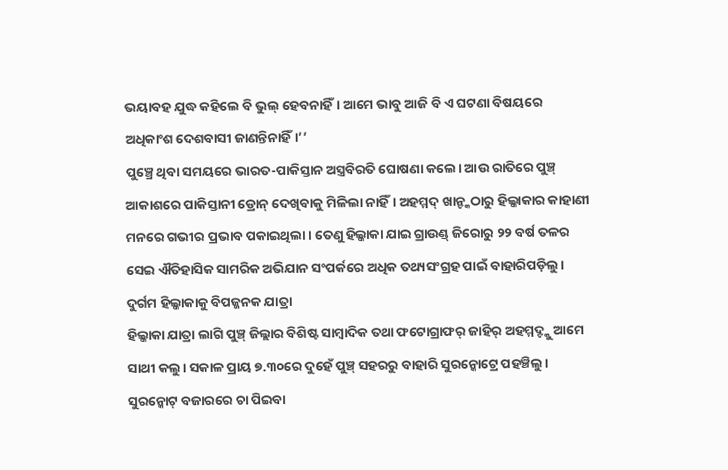ଭୟାବହ ଯୁଦ୍ଧ କହିଲେ ବି ଭୁଲ୍ ହେବନାହିଁ। ଆମେ ଭାବୁ ଆଜି ବି ଏ ଘଟଣା ବିଷୟରେ ଅଧିକାଂଶ ଦେଶବାସୀ ଜାଣନ୍ତିନାହିଁ।’’
ପୁଞ୍ଚ୍ରେ ଥିବା ସମୟରେ ଭାରତ-ପାକିସ୍ତାନ ଅସ୍ତ୍ରବିରତି ଘୋଷଣା କଲେ। ଆଉ ରାତିରେ ପୁଞ୍ଚ୍ ଆକାଶରେ ପାକିସ୍ତାନୀ ଡ୍ରୋନ୍ ଦେଖିବାକୁ ମିଳିଲା ନାହିଁ। ଅହମ୍ମଦ୍ ଖାନ୍ଙ୍କଠାରୁ ହିଲ୍କାକାର କାହାଣୀ ମନରେ ଗଭୀର ପ୍ରଭାବ ପକାଇଥିଲା। ତେଣୁ ହିଲ୍କାକା ଯାଇ ଗ୍ରାଉଣ୍ଡ୍ ଜିରୋରୁ ୨୨ ବର୍ଷ ତଳର ସେଇ ଐତିହାସିକ ସାମରିକ ଅଭିଯାନ ସଂପର୍କରେ ଅଧିକ ତଥ୍ୟସଂଗ୍ରହ ପାଇଁ ବାହାରିପଡ଼ିଲୁ।
ଦୁର୍ଗମ ହିଲ୍କାକାକୁ ବିପଜ୍ଜନକ ଯାତ୍ରା
ହିଲ୍କାକା ଯାତ୍ରା ଲାଗି ପୁଞ୍ଚ୍ ଜିଲ୍ଲାର ବିଶିଷ୍ଟ ସାମ୍ବାଦିକ ତଥା ଫଟୋଗ୍ରାଫର୍ ଜାହିର୍ ଅହମ୍ମଦ୍ଙ୍କୁ ଆମେ ସାଥୀ କଲୁ। ସକାଳ ପ୍ରାୟ ୭.୩୦ରେ ଦୁହେଁ ପୁଞ୍ଚ୍ ସହରରୁ ବାହାରି ସୁରନ୍କୋଟ୍ରେ ପହଞ୍ଚିଲୁ। ସୁରନ୍କୋଟ୍ ବଜାରରେ ଚା ପିଇବା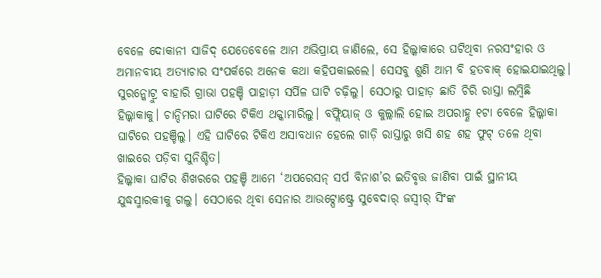ବେଳେ ଦୋକାନୀ ସାଜିଦ୍ ଯେତେବେଳେ ଆମ ଅଭିପ୍ରାୟ ଜାଣିଲେ, ସେ ହିଲ୍କାକାରେ ଘଟିଥିବା ନରସଂହାର ଓ ଅମାନବୀୟ ଅତ୍ୟାଚାର ସଂପର୍କରେ ଅନେକ କଥା କହିପକାଇଲେ। ସେସବୁ ଶୁଣି ଆମ ବି ହତବାକ୍ ହୋଇଯାଇଥିଲୁ। ସୁରନ୍କୋଟ୍ରୁ ବାହାରି ଗ୍ରାଭା ପହଞ୍ଚି ପାହାଡ଼ୀ ସର୍ପିଳ ଘାଟି ଚଢ଼ିଲୁ। ସେଠାରୁ ପାହାଡ଼ ଛାତି ଚିରି ରାସ୍ତା ଲମ୍ବିଛି ହିଲ୍କାକାକୁ। ଚାନ୍ଦିମରା ଘାଟିରେ ଟିକିଏ ଥକ୍କାମାରିଲୁ। ବଫ୍ଲିୟାଜ୍ ଓ କୁଲ୍ଲାଲି ହୋଇ ଅପରାହ୍ଣ ୧ଟା ବେଳେ ହିଲ୍କାକା ଘାଟିରେ ପହଞ୍ଚିଲୁ। ଏହି ଘାଟିରେ ଟିକିଏ ଅସାବଧାନ ହେଲେ ଗାଡ଼ି ରାସ୍ତାରୁ ଖସି ଶହ ଶହ ଫୁଟ୍ ତଳେ ଥିବା ଖାଇରେ ପଡ଼ିବା ସୁନିଶ୍ଚିତ।
ହିଲ୍କାକା ଘାଟିର ଶିଖରରେ ପହଞ୍ଚି ଆମେ ‘ଅପରେସନ୍ ସର୍ପ ବିନାଶ’ର ଇତିବୃତ୍ତ ଜାଣିବା ପାଇଁ ସ୍ଥାନୀୟ ଯୁଦ୍ଧସ୍ମାରକୀକୁ ଗଲୁ। ସେଠାରେ ଥିବା ସେନାର ଆଉଟ୍ପୋଷ୍ଟ୍ରେ ସୁବେଦାର୍ ଜସ୍ବୀର୍ ସିଂଙ୍କ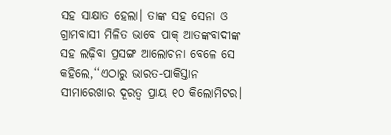ସହ ସାକ୍ଷାତ ହେଲା। ତାଙ୍କ ସହ ସେନା ଓ ଗ୍ରାମବାସୀ ମିଳିତ ଭାବେ ପାକ୍ ଆତଙ୍କବାଦୀଙ୍କ ସହ ଲଢ଼ିବା ପ୍ରସଙ୍ଗ ଆଲୋଚନା ବେଳେ ସେ କହିଲେ,‘‘ଏଠାରୁ ଭାରତ-ପାକିସ୍ତାନ ସୀମାରେଖାର ଦୂରତ୍ବ ପ୍ରାୟ ୧୦ କିଲୋମିଟର।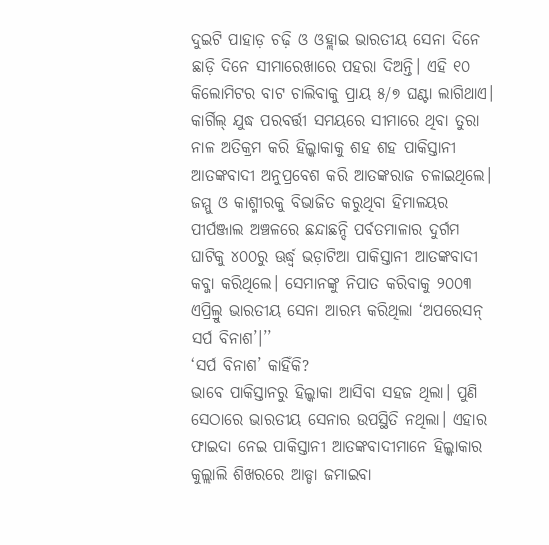ଦୁଇଟି ପାହାଡ଼ ଚଢ଼ି ଓ ଓହ୍ଲାଇ ଭାରତୀୟ ସେନା ଦିନେ ଛାଡ଼ି ଦିନେ ସୀମାରେଖାରେ ପହରା ଦିଅନ୍ତି। ଏହି ୧୦ କିଲୋମିଟର ବାଟ ଚାଲିବାକୁ ପ୍ରାୟ ୫/୭ ଘଣ୍ଟା ଲାଗିଥାଏ। କାର୍ଗିଲ୍ ଯୁଦ୍ଧ ପରବର୍ତ୍ତୀ ସମୟରେ ସୀମାରେ ଥିବା ତୁରା ନାଳ ଅତିକ୍ରମ କରି ହିଲ୍କାକାକୁ ଶହ ଶହ ପାକିସ୍ତାନୀ ଆତଙ୍କବାଦୀ ଅନୁପ୍ରବେଶ କରି ଆତଙ୍କରାଜ ଚଳାଇଥିଲେ। ଜମ୍ମୁ ଓ କାଶ୍ମୀରକୁ ବିଭାଜିତ କରୁଥିବା ହିମାଳୟର ପୀର୍ପଞ୍ଜାଲ ଅଞ୍ଚଳରେ ଛନ୍ଦାଛନ୍ଦି ପର୍ବତମାଳାର ଦୁର୍ଗମ ଘାଟିକୁ ୪୦୦ରୁ ଊର୍ଦ୍ଧ୍ବ ଭଡ଼ାଟିଆ ପାକିସ୍ତାନୀ ଆତଙ୍କବାଦୀ କବ୍ଜା କରିଥିଲେ। ସେମାନଙ୍କୁ ନିପାତ କରିବାକୁ ୨୦୦୩ ଏପ୍ରିଲ୍ରୁ ଭାରତୀୟ ସେନା ଆରମ୍ଭ କରିଥିଲା ‘ଅପରେସନ୍ ସର୍ପ ବିନାଶ’।’’
‘ସର୍ପ ବିନାଶ’ କାହିଁକି?
ଭାବେ ପାକିସ୍ତାନରୁ ହିଲ୍କାକା ଆସିବା ସହଜ ଥିଲା। ପୁଣି ସେଠାରେ ଭାରତୀୟ ସେନାର ଉପସ୍ଥିତି ନଥିଲା। ଏହାର ଫାଇଦା ନେଇ ପାକିସ୍ତାନୀ ଆତଙ୍କବାଦୀମାନେ ହିଲ୍କାକାର କୁଲ୍ଲାଲି ଶିଖରରେ ଆଡ୍ଡା ଜମାଇବା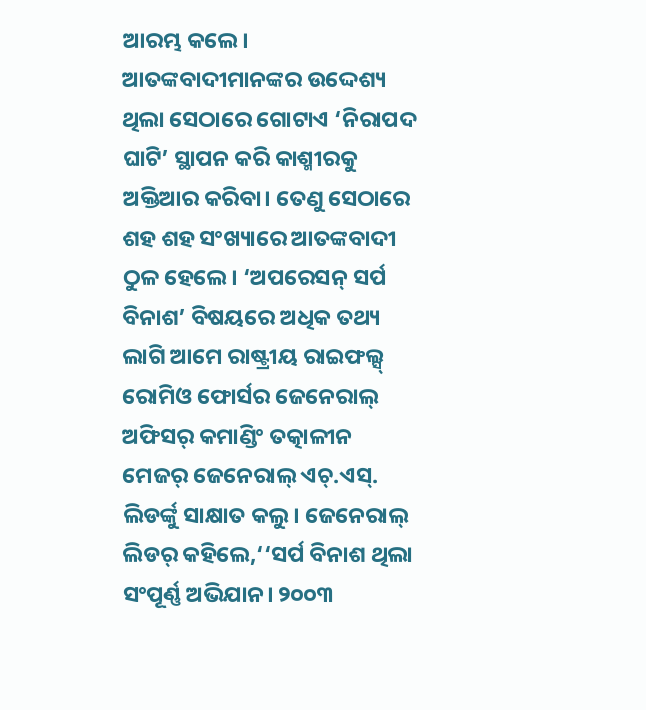ଆରମ୍ଭ କଲେ। ଆତଙ୍କବାଦୀମାନଙ୍କର ଉଦ୍ଦେଶ୍ୟ ଥିଲା ସେଠାରେ ଗୋଟାଏ ‘ନିରାପଦ ଘାଟି’ ସ୍ଥାପନ କରି କାଶ୍ମୀରକୁ ଅକ୍ତିଆର କରିବା। ତେଣୁ ସେଠାରେ ଶହ ଶହ ସଂଖ୍ୟାରେ ଆତଙ୍କବାଦୀ ଠୁଳ ହେଲେ। ‘ଅପରେସନ୍ ସର୍ପ ବିନାଶ’ ବିଷୟରେ ଅଧିକ ତଥ୍ୟ ଲାଗି ଆମେ ରାଷ୍ଟ୍ରୀୟ ରାଇଫଲ୍ସ୍ ରୋମିଓ ଫୋର୍ସର ଜେନେରାଲ୍ ଅଫିସର୍ କମାଣ୍ଡିଂ ତତ୍କାଳୀନ ମେଜର୍ ଜେନେରାଲ୍ ଏଚ୍.ଏସ୍. ଲିଡର୍ଙ୍କୁ ସାକ୍ଷାତ କଲୁ। ଜେନେରାଲ୍ ଲିଡର୍ କହିଲେ,‘‘ସର୍ପ ବିନାଶ ଥିଲା ସଂପୂର୍ଣ୍ଣ ଅଭିଯାନ। ୨୦୦୩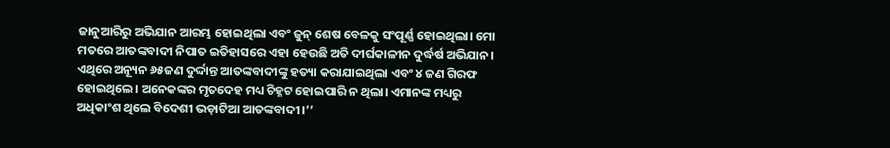ଜାନୁଆରିରୁ ଅଭିଯାନ ଆରମ୍ଭ ହୋଇଥିଲା ଏବଂ ଜୁନ୍ ଶେଷ ବେଳକୁ ସଂପୂର୍ଣ୍ଣ ହୋଇଥିଲା। ମୋ ମତରେ ଆତଙ୍କବାଦୀ ନିପାତ ଇତିହାସରେ ଏହା ହେଉଛି ଅତି ଦୀର୍ଘକାଳୀନ ଦୁର୍ଦ୍ଧର୍ଷ ଅଭିଯାନ। ଏଥିରେ ଅନ୍ୟୂନ ୬୫ଜଣ ଦୁର୍ଦ୍ଦାନ୍ତ ଆତଙ୍କବାଦୀଙ୍କୁ ହତ୍ୟା କରାଯାଇଥିଲା ଏବଂ ୪ ଜଣ ଗିରଫ ହୋଇଥିଲେ। ଅନେକଙ୍କର ମୃତଦେହ ମଧ୍ୟ ଚିହ୍ନଟ ହୋଇପାରି ନ ଥିଲା। ଏମାନଙ୍କ ମଧ୍ୟରୁ ଅଧିକାଂଶ ଥିଲେ ବିଦେଶୀ ଭଡ଼ାଟିଆ ଆତଙ୍କବାଦୀ।’’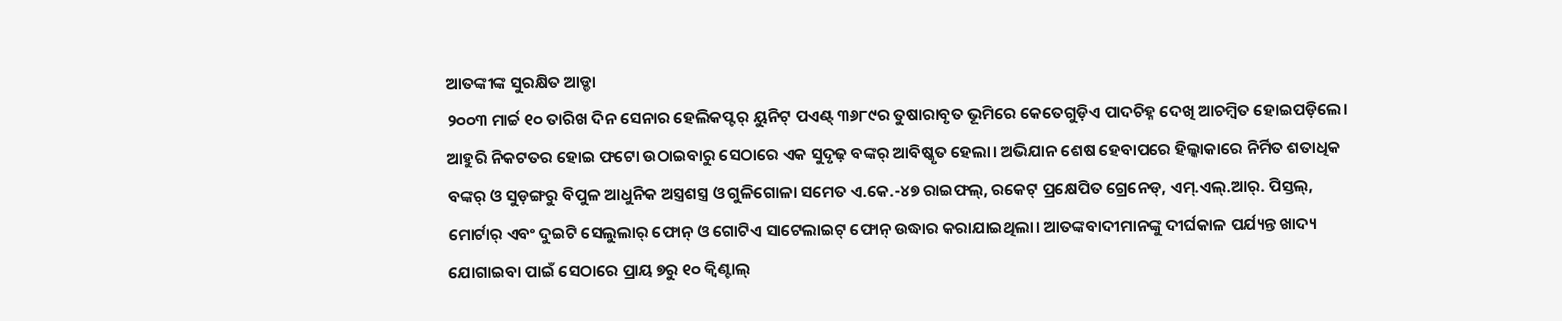ଆତଙ୍କୀଙ୍କ ସୁରକ୍ଷିତ ଆଡ୍ଡା
୨୦୦୩ ମାର୍ଚ୍ଚ ୧୦ ତାରିଖ ଦିନ ସେନାର ହେଲିକପ୍ଟର୍ ୟୁନିଟ୍ ପଏଣ୍ଟ୍ ୩୬୮୯ର ତୁଷାରାବୃତ ଭୂମିରେ କେତେଗୁଡ଼ିଏ ପାଦଚିହ୍ନ ଦେଖି ଆଚମ୍ବିତ ହୋଇପଡ଼ିଲେ। ଆହୁରି ନିକଟତର ହୋଇ ଫଟୋ ଉଠାଇବାରୁ ସେଠାରେ ଏକ ସୁଦୃଢ଼ ବଙ୍କର୍ ଆବିଷ୍କୃତ ହେଲା। ଅଭିଯାନ ଶେଷ ହେବାପରେ ହିଲ୍କାକାରେ ନିର୍ମିତ ଶତାଧିକ ବଙ୍କର୍ ଓ ସୁଡ଼ଙ୍ଗରୁ ବିପୁଳ ଆଧୁନିକ ଅସ୍ତ୍ରଶସ୍ତ୍ର ଓ ଗୁଳିଗୋଳା ସମେତ ଏ.କେ.-୪୭ ରାଇଫଲ୍, ରକେଟ୍ ପ୍ରକ୍ଷେପିତ ଗ୍ରେନେଡ୍, ଏମ୍.ଏଲ୍.ଆର୍. ପିସ୍ତଲ୍, ମୋର୍ଟାର୍ ଏବଂ ଦୁଇଟି ସେଲୁଲାର୍ ଫୋନ୍ ଓ ଗୋଟିଏ ସାଟେଲାଇଟ୍ ଫୋନ୍ ଉଦ୍ଧାର କରାଯାଇଥିଲା। ଆତଙ୍କବାଦୀମାନଙ୍କୁ ଦୀର୍ଘକାଳ ପର୍ଯ୍ୟନ୍ତ ଖାଦ୍ୟ ଯୋଗାଇବା ପାଇଁ ସେଠାରେ ପ୍ରାୟ ୭ରୁ ୧୦ କ୍ବିଣ୍ଟାଲ୍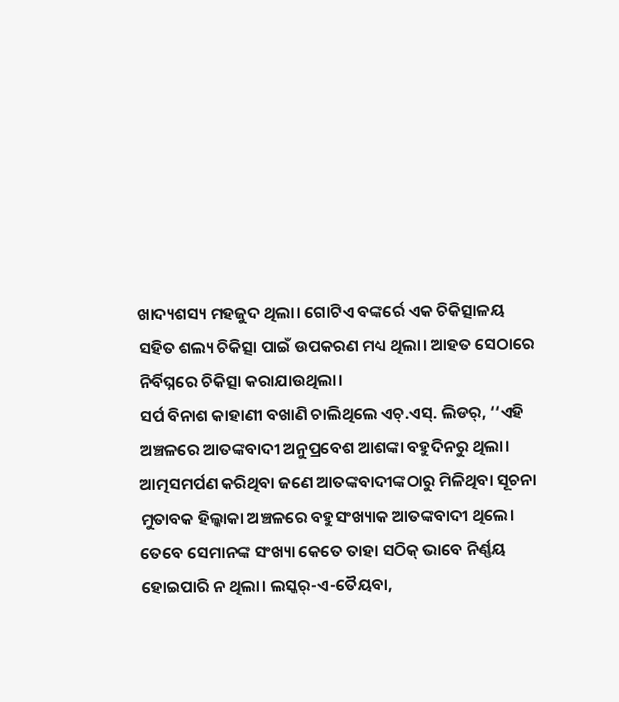ଖାଦ୍ୟଶସ୍ୟ ମହଜୁଦ ଥିଲା। ଗୋଟିଏ ବଙ୍କର୍ରେ ଏକ ଚିକିତ୍ସାଳୟ ସହିତ ଶଲ୍ୟ ଚିକିତ୍ସା ପାଇଁ ଉପକରଣ ମଧ୍ୟ ଥିଲା। ଆହତ ସେଠାରେ ନିର୍ବିଘ୍ନରେ ଚିକିତ୍ସା କରାଯାଉଥିଲା।
ସର୍ପ ବିନାଶ କାହାଣୀ ବଖାଣି ଚାଲିଥିଲେ ଏଚ୍.ଏସ୍. ଲିଡର୍, ‘‘ଏହି ଅଞ୍ଚଳରେ ଆତଙ୍କବାଦୀ ଅନୁପ୍ରବେଶ ଆଶଙ୍କା ବହୁଦିନରୁ ଥିଲା। ଆତ୍ମସମର୍ପଣ କରିଥିବା ଜଣେ ଆତଙ୍କବାଦୀଙ୍କଠାରୁ ମିଳିଥିବା ସୂଚନା ମୁତାବକ ହିଲ୍କାକା ଅଞ୍ଚଳରେ ବହୁସଂଖ୍ୟାକ ଆତଙ୍କବାଦୀ ଥିଲେ। ତେବେ ସେମାନଙ୍କ ସଂଖ୍ୟା କେତେ ତାହା ସଠିକ୍ ଭାବେ ନିର୍ଣ୍ଣୟ ହୋଇପାରି ନ ଥିଲା। ଲସ୍କର୍-ଏ-ତୈୟବା,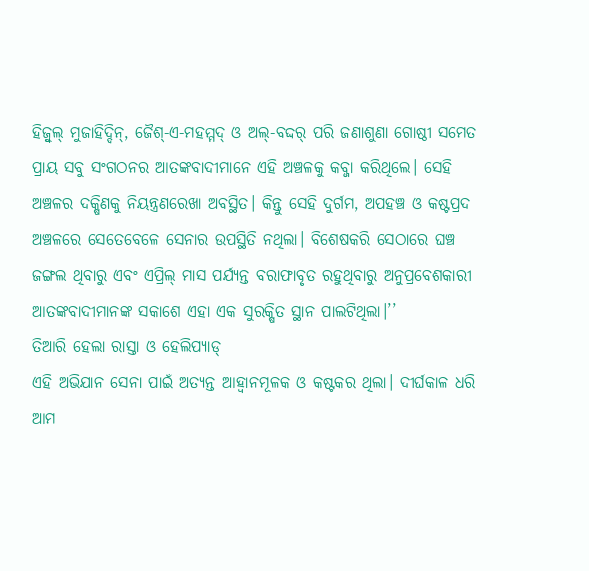ହିଜ୍ବୁଲ୍ ମୁଜାହିଦ୍ଦିନ୍, ଜୈଶ୍-ଏ-ମହମ୍ମଦ୍ ଓ ଅଲ୍-ବଦ୍ଦର୍ ପରି ଜଣାଶୁଣା ଗୋଷ୍ଠୀ ସମେତ ପ୍ରାୟ ସବୁ ସଂଗଠନର ଆତଙ୍କବାଦୀମାନେ ଏହି ଅଞ୍ଚଳକୁ କବ୍ଜା କରିଥିଲେ। ସେହି ଅଞ୍ଚଳର ଦକ୍ଷିଣକୁ ନିୟନ୍ତ୍ରଣରେଖା ଅବସ୍ଥିତ। କିନ୍ତୁ ସେହି ଦୁର୍ଗମ, ଅପହଞ୍ଚ ଓ କଷ୍ଟପ୍ରଦ ଅଞ୍ଚଳରେ ସେତେବେଳେ ସେନାର ଉପସ୍ଥିତି ନଥିଲା। ବିଶେଷକରି ସେଠାରେ ଘଞ୍ଚ ଜଙ୍ଗଲ ଥିବାରୁ ଏବଂ ଏପ୍ରିଲ୍ ମାସ ପର୍ଯ୍ୟନ୍ତ ବରାଫାବୃତ ରହୁଥିବାରୁ ଅନୁପ୍ରବେଶକାରୀ ଆତଙ୍କବାଦୀମାନଙ୍କ ସକାଶେ ଏହା ଏକ ସୁରକ୍ଷିତ ସ୍ଥାନ ପାଲଟିଥିଲା।’’
ତିଆରି ହେଲା ରାସ୍ତା ଓ ହେଲିପ୍ୟାଡ୍
ଏହି ଅଭିଯାନ ସେନା ପାଇଁ ଅତ୍ୟନ୍ତ ଆହ୍ବାନମୂଳକ ଓ କଷ୍ଟକର ଥିଲା। ଦୀର୍ଘକାଳ ଧରି ଆମ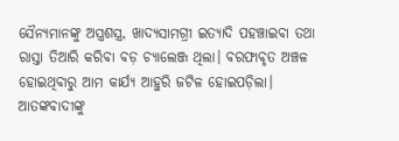ସୈନ୍ୟମାନଙ୍କୁ ଅସ୍ତ୍ରଶସ୍ତ୍ର, ଖାଦ୍ୟସାମଗ୍ରୀ ଇତ୍ୟାଦି ପହଞ୍ଚାଇବା ତଥା ରାସ୍ତା ତିଆରି କରିବା ବଡ଼ ଚ୍ୟାଲେଞ୍ଜ ଥିଲା। ବରଫାବୃତ ଅଞ୍ଚଳ ହୋଇଥିବାରୁ ଆମ କାର୍ଯ୍ୟ ଆହୁରି ଜଟିଳ ହୋଇପଡ଼ିଲା। ଆତଙ୍କବାଦୀଙ୍କୁ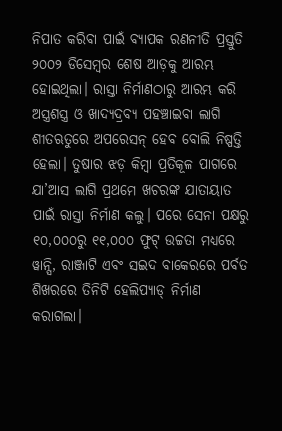ନିପାତ କରିବା ପାଇଁ ବ୍ୟାପକ ରଣନୀତି ପ୍ରସ୍ତୁତି ୨୦୦୨ ଡିସେମ୍ବର ଶେଷ ଆଡ଼କୁ ଆରମ୍ଭ ହୋଇଥିଲା। ରାସ୍ତା ନିର୍ମାଣଠାରୁ ଆରମ୍ଭ କରି ଅସ୍ତ୍ରଶସ୍ତ୍ର ଓ ଖାଦ୍ୟଦ୍ରବ୍ୟ ପହଞ୍ଚାଇବା ଲାଗି ଶୀତଋତୁରେ ଅପରେସନ୍ ହେବ ବୋଲି ନିଷ୍ପତ୍ତି ହେଲା। ତୁଷାର ଝଡ଼ କିମ୍ବା ପ୍ରତିକୂଳ ପାଗରେ ଯା’ଆସ ଲାଗି ପ୍ରଥମେ ଖଚରଙ୍କ ଯାତାୟାତ ପାଇଁ ରାସ୍ତା ନିର୍ମାଣ କଲୁ। ପରେ ସେନା ପକ୍ଷରୁ ୧୦,୦୦୦ରୁ ୧୧,୦୦୦ ଫୁଟ୍ ଉଚ୍ଚତା ମଧ୍ୟରେ ୱାନ୍ସି, ରାଞ୍ଜାଟି ଏବଂ ସଇଦ ବାକେରରେ ପର୍ବତ ଶିଖରରେ ତିନିଟି ହେଲିପ୍ୟାଡ୍ ନିର୍ମାଣ କରାଗଲା।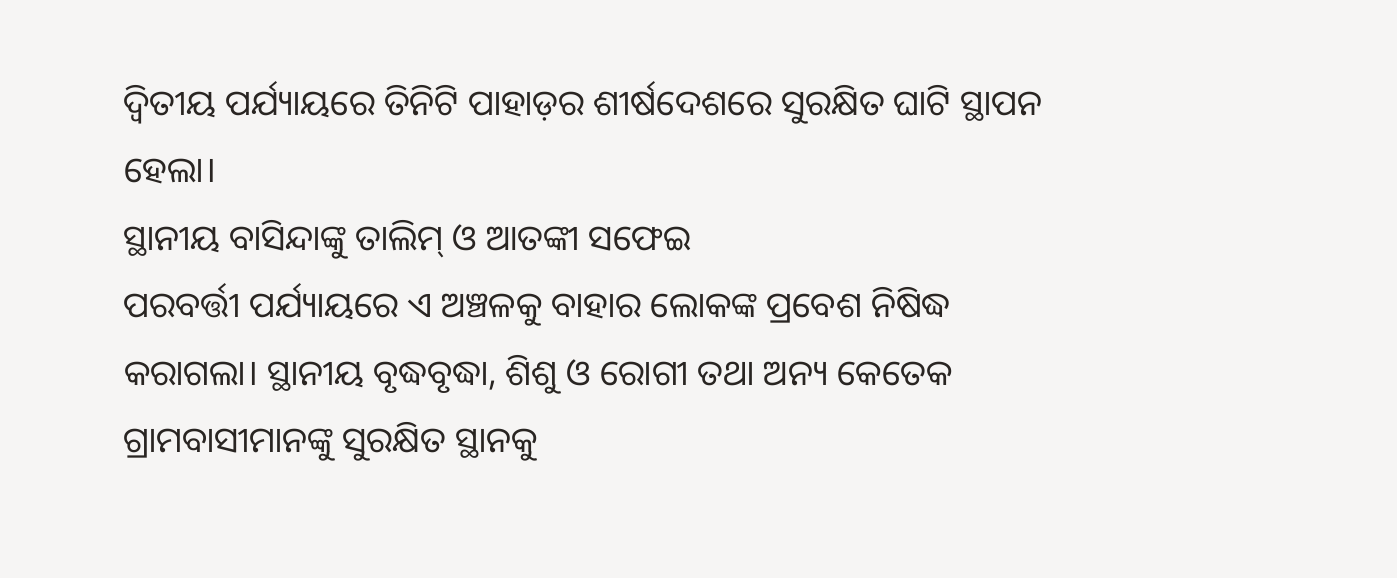ଦ୍ବିତୀୟ ପର୍ଯ୍ୟାୟରେ ତିନିଟି ପାହାଡ଼ର ଶୀର୍ଷଦେଶରେ ସୁରକ୍ଷିତ ଘାଟି ସ୍ଥାପନ ହେଲା।
ସ୍ଥାନୀୟ ବାସିନ୍ଦାଙ୍କୁ ତାଲିମ୍ ଓ ଆତଙ୍କୀ ସଫେଇ
ପରବର୍ତ୍ତୀ ପର୍ଯ୍ୟାୟରେ ଏ ଅଞ୍ଚଳକୁ ବାହାର ଲୋକଙ୍କ ପ୍ରବେଶ ନିଷିଦ୍ଧ କରାଗଲା। ସ୍ଥାନୀୟ ବୃଦ୍ଧବୃଦ୍ଧା, ଶିଶୁ ଓ ରୋଗୀ ତଥା ଅନ୍ୟ କେତେକ ଗ୍ରାମବାସୀମାନଙ୍କୁ ସୁରକ୍ଷିତ ସ୍ଥାନକୁ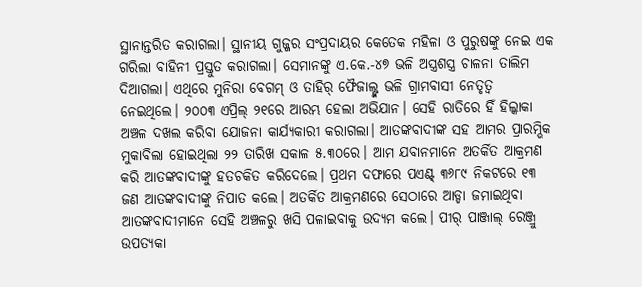ସ୍ଥାନାନ୍ତରିତ କରାଗଲା। ସ୍ଥାନୀୟ ଗୁଜ୍ଜର ସଂପ୍ରଦାୟର କେତେକ ମହିଳା ଓ ପୁରୁଷଙ୍କୁ ନେଇ ଏକ ଗରିଲା ବାହିନୀ ପ୍ରସ୍ତୁତ କରାଗଲା। ସେମାନଙ୍କୁ ଏ.କେ.-୪୭ ଭଳି ଅସ୍ତ୍ରଶସ୍ତ୍ର ଚାଳନା ତାଲିମ ଦିଆଗଲା। ଏଥିରେ ମୁନିରା ବେଗମ୍ ଓ ତାହିର୍ ଫୈଜାଲ୍ଙ୍କ ଭଳି ଗ୍ରାମବାସୀ ନେତୃତ୍ବ ନେଇଥିଲେ। ୨୦୦୩ ଏପ୍ରିଲ୍ ୨୧ରେ ଆରମ୍ଭ ହେଲା ଅଭିଯାନ। ସେହି ରାତିରେ ହିଁ ହିଲ୍କାକା ଅଞ୍ଚଳ ଦଖଲ କରିବା ଯୋଜନା କାର୍ଯ୍ୟକାରୀ କରାଗଲା। ଆତଙ୍କବାଦୀଙ୍କ ସହ ଆମର ପ୍ରାରମ୍ଭିକ ମୁକାବିଲା ହୋଇଥିଲା ୨୨ ତାରିଖ ସକାଳ ୫.୩୦ରେ। ଆମ ଯବାନମାନେ ଅତର୍କିତ ଆକ୍ରମଣ କରି ଆତଙ୍କବାଦୀଙ୍କୁ ହତଚକିତ କରିଦେଲେ। ପ୍ରଥମ ଦଫାରେ ପଏଣ୍ଟ୍ ୩୬୮୯ ନିକଟରେ ୧୩ ଜଣ ଆତଙ୍କବାଦୀଙ୍କୁ ନିପାତ କଲେ। ଅତର୍କିତ ଆକ୍ରମଣରେ ସେଠାରେ ଆଡ୍ଡା ଜମାଇଥିବା ଆତଙ୍କବାଦୀମାନେ ସେହି ଅଞ୍ଚଳରୁ ଖସି ପଳାଇବାକୁ ଉଦ୍ୟମ କଲେ। ପୀର୍ ପାଞ୍ଜାଲ୍ ରେଞ୍ଜ୍ରୁ ଉପତ୍ୟକା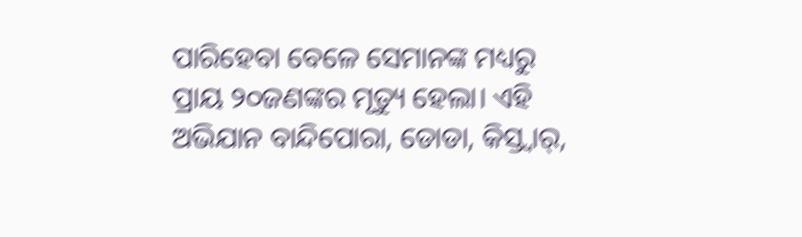ପାରିହେବା ବେଳେ ସେମାନଙ୍କ ମଧ୍ୟରୁ ପ୍ରାୟ ୨୦ଜଣଙ୍କର ମୃତ୍ୟୁ ହେଲା। ଏହି ଅଭିଯାନ ବାନ୍ଦିପୋରା, ଡୋଡା, କିସ୍ତ୍ୱାର୍,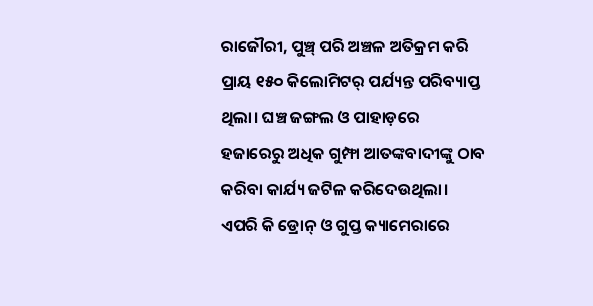ରାଜୌରୀ, ପୁଞ୍ଚ୍ ପରି ଅଞ୍ଚଳ ଅତିକ୍ରମ କରି ପ୍ରାୟ ୧୫୦ କିଲୋମିଟର୍ ପର୍ଯ୍ୟନ୍ତ ପରିବ୍ୟାପ୍ତ ଥିଲା। ଘଞ୍ଚ ଜଙ୍ଗଲ ଓ ପାହାଡ଼ରେ ହଜାରେରୁ ଅଧିକ ଗୁମ୍ଫା ଆତଙ୍କବାଦୀଙ୍କୁ ଠାବ କରିବା କାର୍ଯ୍ୟ ଜଟିଳ କରିଦେଉଥିଲା। ଏପରି କି ଡ୍ରୋନ୍ ଓ ଗୁପ୍ତ କ୍ୟାମେରାରେ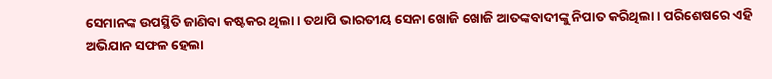ସେମାନଙ୍କ ଉପସ୍ଥିତି ଜାଣିବା କଷ୍ଟକର ଥିଲା। ତଥାପି ଭାରତୀୟ ସେନା ଖୋଜି ଖୋଜି ଆତଙ୍କବାଦୀଙ୍କୁ ନିପାତ କରିଥିଲା। ପରିଶେଷରେ ଏହି ଅଭିଯାନ ସଫଳ ହେଲା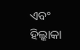ଏବଂ ହିଲ୍କାକା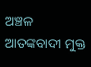ଅଞ୍ଚଳ ଆତଙ୍କବାଦୀ ମୁକ୍ତ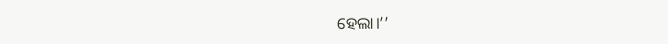ହେଲା।’’